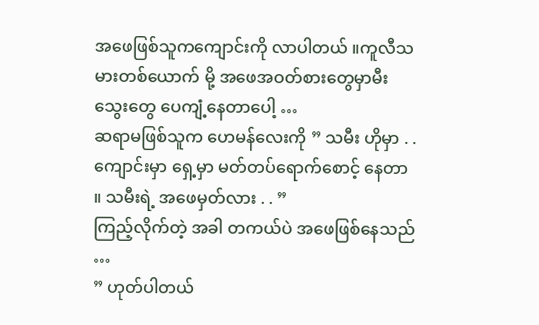အဖေဖြစ်သူကကျောင်းကို လာပါတယ် ။ကူလီသမားတစ်ယောက် မို့ အဖေအဝတ်စားတွေမှာမီးသွေးတွေ ပေကျံ့နေတာပေါ့ …
ဆရာမဖြစ်သူက ဟေမန်လေးကို ” သမီး ဟိုမှာ . . ကျောင်းမှာ ရှေ့မှာ မတ်တပ်ရောက်စောင့် နေတာ ။ သမီးရဲ့ အဖေမှတ်လား . . ”
ကြည့်လိုက်တဲ့ အခါ တကယ်ပဲ အဖေဖြစ်နေသည် …
” ဟုတ်ပါတယ်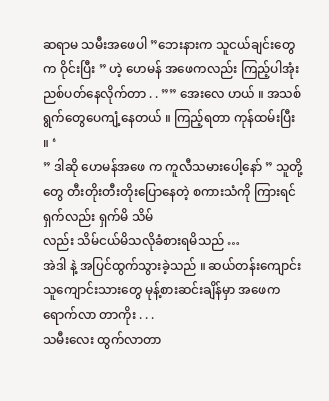ဆရာမ သမီးအဖေပါ ”ဘေးနားက သူငယ်ချင်းတွေက ဝိုင်းပြီး ” ဟဲ့ ဟေမန် အဖေကလည်း ကြည့်ပါအုံး ညစ်ပတ်နေလိုက်တာ . . ”” အေးလေ ဟယ် ။ အသစ်ရွက်တွေပေကျံ့နေတယ် ။ ကြည့်ရတာ ကုန်ထမ်းပြီး ။ ‘
” ဒါဆို ဟေမန်အဖေ က ကူလီသမားပေါ့နော် ” သူတို့တွေ တီးတိုးတီးတိုးပြောနေတဲ့ စကားသံကို ကြားရင် ရှက်လည်း ရှက်မိ သိမ်
လည်း သိမ်ငယ်မိသလိုခံစားရမိသည် …
အဲဒါ နဲ့ အပြင်ထွက်သွားခဲ့သည် ။ ဆယ်တန်းကျောင်းသူကျောင်းသားတွေ မုန့်စားဆင်းချိန်မှာ အဖေက ရောက်လာ တာကိုး . . .
သမီးလေး ထွက်လာတာ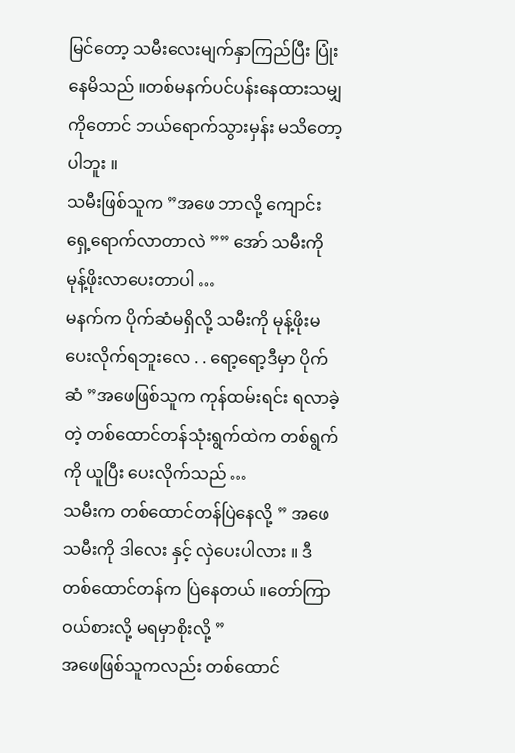မြင်တော့ သမီးလေးမျက်နှာကြည်ပြီး ပြုံးနေမိသည် ။တစ်မနက်ပင်ပန်းနေထားသမျှကိုတောင် ဘယ်ရောက်သွားမှန်း မသိတော့ပါဘူး ။
သမီးဖြစ်သူက ”အဖေ ဘာလို့ ကျောင်းရှေ့ရောက်လာတာလဲ ”” အော် သမီးကို မုန့်ဖိုးလာပေးတာပါ …
မနက်က ပိုက်ဆံမရှိလို့ သမီးကို မုန့်ဖိုးမပေးလိုက်ရဘူးလေ . . ရော့ရော့ဒီမှာ ပိုက်ဆံ ”အဖေဖြစ်သူက ကုန်ထမ်းရင်း ရလာခဲ့တဲ့ တစ်ထောင်တန်သုံးရွက်ထဲက တစ်ရွက်ကို ယူပြီး ပေးလိုက်သည် …
သမီးက တစ်ထောင်တန်ပြဲနေလို့ ” အဖေ သမီးကို ဒါလေး နှင့် လှဲပေးပါလား ။ ဒီတစ်ထောင်တန်က ပြဲနေတယ် ။တော်ကြာ ဝယ်စားလို့ မရမှာစိုးလို့ ”
အဖေဖြစ်သူကလည်း တစ်ထောင်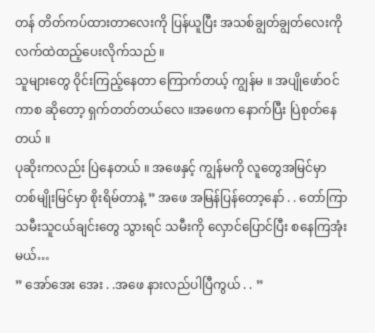တန် တိတ်ကပ်ထားတာလေးကို ပြန်ယူပြီး အသစ်ချွတ်ချွတ်လေးကို လက်ထဲထည့်ပေးလိုက်သည် ။
သူများတွေ ဝိုင်းကြည့်နေတာ ကြောက်တယ့် ကျွန်မ ။ အပျိုဖော်ဝင်ကာစ ဆိုတော့ ရှက်တတ်တယ်လေ ။အဖေက နောက်ပြီး ပြဲစုတ်နေတယ် ။
ပုဆိုးကလည်း ပြဲနေတယ် ။ အဖေနှင့် ကျွန်မကို လူတွေအမြင်မှာ တစ်မျိုးမြင်မှာ စိုးရိမ်တာနဲ့ ” အဖေ အမြန်ပြန်တော့နော် . . တော်ကြာ သမီးသူငယ်ချင်းတွေ သွားရင် သမီးကို လှောင်ပြောင်ပြီး စနေကြအုံးမယ်…
” အော်အေး အေး . .အဖေ နားလည်ပါပြီကွယ် . . ”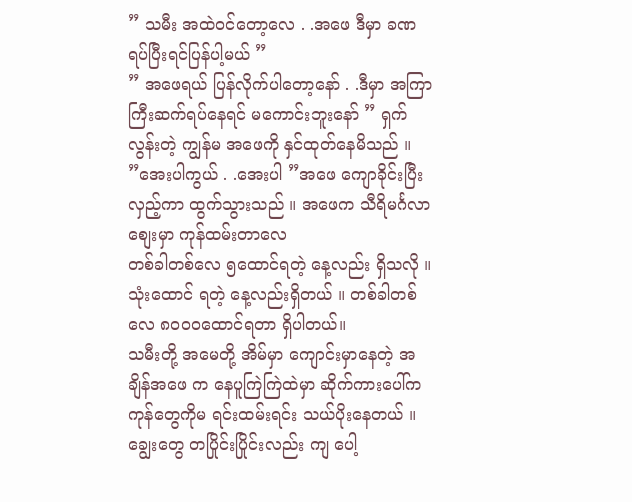” သမီး အထဲဝင်တော့လေ . .အဖေ ဒီမှာ ခဏရပ်ပြီးရင်ပြန်ပါ့မယ် ”
” အဖေရယ် ပြန်လိုက်ပါတော့နော် . .ဒီမှာ အကြာကြီးဆက်ရပ်နေရင် မကောင်းဘူးနော် ” ရှက်လွန်းတဲ့ ကျွန်မ အဖေကို နှင်ထုတ်နေမိသည် ။
”အေးပါကွယ် . .အေးပါ ”အဖေ ကျောခိုင်းပြီး လှည့်ကာ ထွက်သွားသည် ။ အဖေက သီရိမင်္ဂလာစျေးမှာ ကုန်ထမ်းတာလေ
တစ်ခါတစ်လေ ၅ထောင်ရတဲ့ နေ့လည်း ရှိသလို ။ သုံးထောင် ရတဲ့ နေ့လည်းရှိတယ် ။ တစ်ခါတစ်လေ ၈ဝဝဝထောင်ရတာ ရှိပါတယ်။
သမီးတို့ အမေတို့ အိမ်မှာ ကျောင်းမှာနေတဲ့ အချိန်အဖေ က နေပူကြဲကြဲထဲမှာ ဆိုက်ကားပေါ်က ကုန်တွေကိုမ ရင်းထမ်းရင်း သယ်ပိုးနေတယ် ။
ချွေးတွေ တပြိုင်းပြိုင်းလည်း ကျ ပေါ့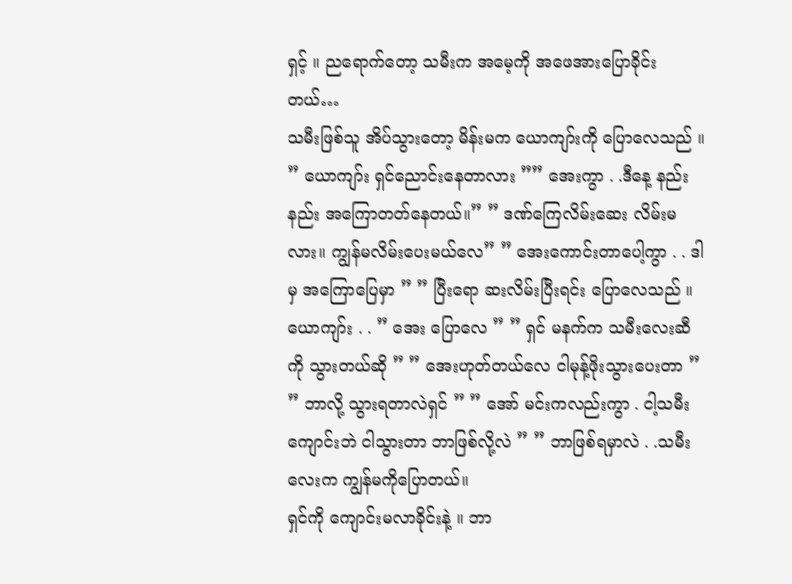ရှင့် ။ ညရောက်တော့ သမီးက အမေ့ကို အဖေအားပြောခိုင်းတယ်…
သမီးဖြစ်သူ အိပ်သွားတော့ မိန်းမက ယောကျာ်းကို ပြောလေသည် ။ ” ယောကျာ်း ရှင်ညောင်းနေတာလား ”” အေးကွာ . .ဒီနေ့ နည်းနည်း အကြောတတ်နေတယ်။” ” ဒဏ်ကြေလိမ်းဆေး လိမ်းမလား။ ကျွန်မလိမ်းပေးမယ်လေ” ” အေးကောင်းတာပေါ့ကွာ . . ဒါမှ အကြောပြေမှာ ” ” ပြီးရော ဆးလိမ်းပြီးရင်း ပြောလေသည် ။
ယောကျာ်း . . ” အေး ပြောလေ ” ” ရှင် မနက်က သမီးလေးဆီကို သွားတယ်ဆို ” ” အေးဟုတ်တယ်လေ ငါမုန့်ဖိုးသွားပေးတာ ” ” ဘာလို့ သွားရတာလဲရှင် ” ” အော် မင်းကလည်းကွာ . ငါ့သမီး ကျောင်းဘဲ ငါသွားတာ ဘာဖြစ်လို့လဲ ” ” ဘာဖြစ်ရမှာလဲ . .သမီးလေးက ကျွန်မကိုပြောတယ်။
ရှင်ကို ကျောင်းမလာခိုင်းနဲ့ ။ ဘာ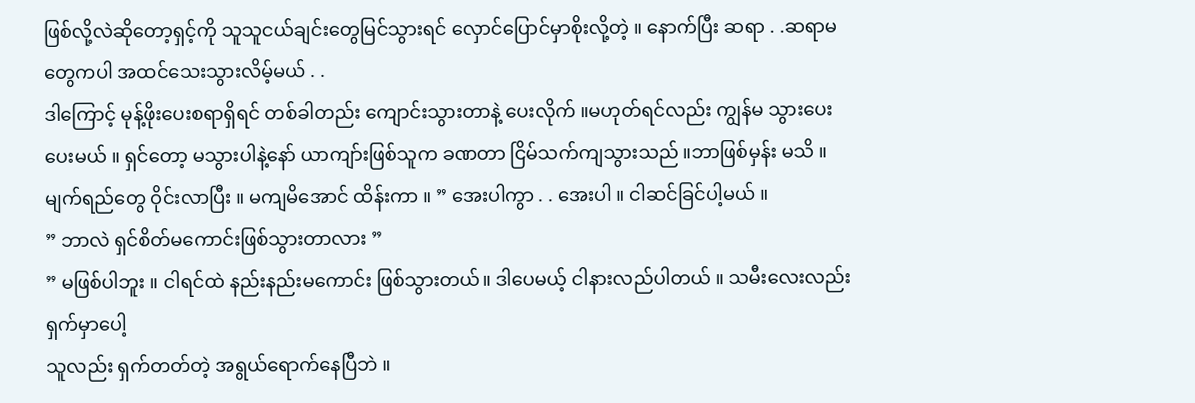ဖြစ်လို့လဲဆိုတော့ရှင့်ကို သူသူငယ်ချင်းတွေမြင်သွားရင် လှောင်ပြောင်မှာစိုးလို့တဲ့ ။ နောက်ပြီး ဆရာ . .ဆရာမတွေကပါ အထင်သေးသွားလိမ့်မယ် . .
ဒါကြောင့် မုန့်ဖိုးပေးစရာရှိရင် တစ်ခါတည်း ကျောင်းသွားတာနဲ့ ပေးလိုက် ။မဟုတ်ရင်လည်း ကျွန်မ သွားပေးပေးမယ် ။ ရှင်တော့ မသွားပါနဲ့နော် ယာကျာ်းဖြစ်သူက ခဏတာ ငြိမ်သက်ကျသွားသည် ။ဘာဖြစ်မှန်း မသိ ။ မျက်ရည်တွေ ဝိုင်းလာပြီး ။ မကျမိအောင် ထိန်းကာ ။ ” အေးပါကွာ . . အေးပါ ။ ငါဆင်ခြင်ပါ့မယ် ။
” ဘာလဲ ရှင်စိတ်မကောင်းဖြစ်သွားတာလား ”
” မဖြစ်ပါဘူး ။ ငါရင်ထဲ နည်းနည်းမကောင်း ဖြစ်သွားတယ်။ ဒါပေမယ့် ငါနားလည်ပါတယ် ။ သမီးလေးလည်း ရှက်မှာပေါ့
သူလည်း ရှက်တတ်တဲ့ အရွယ်ရောက်နေပြီဘဲ ။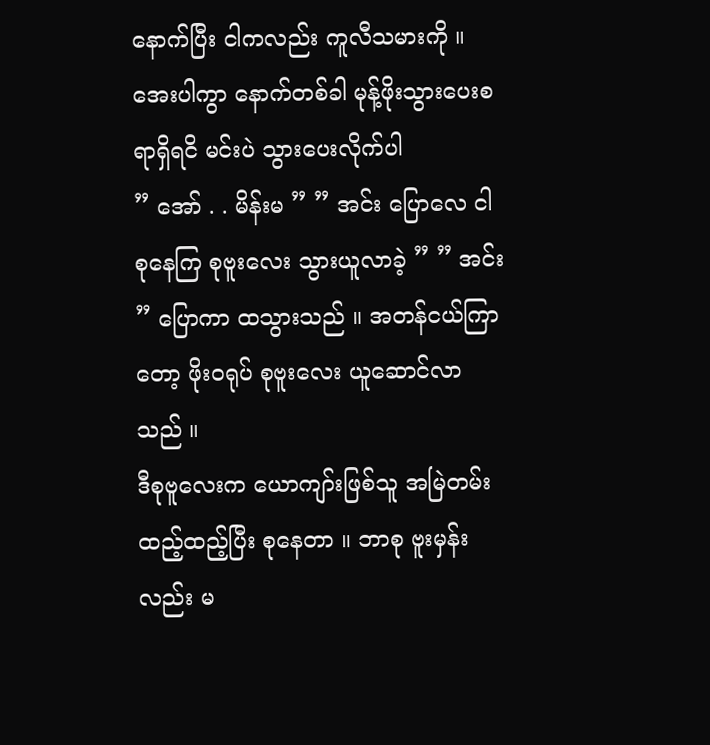နောက်ပြီး ငါကလည်း ကူလီသမားကို ။ အေးပါကွာ နောက်တစ်ခါ မုန့်ဖိုးသွားပေးစရာရှိရငိ မင်းပဲ သွားပေးလိုက်ပါ
” အော် . . မိန်းမ ” ” အင်း ပြောလေ ငါစုနေကြ စုဗူးလေး သွားယူလာခဲ့ ” ” အင်း ” ပြောကာ ထသွားသည် ။ အတန်ငယ်ကြာတော့ ဖိုးဝရုပ် စုဗူးလေး ယူဆောင်လာသည် ။
ဒီစုဗူလေးက ယောကျာ်းဖြစ်သူ အမြဲတမ်း ထည့်ထည့်ပြီး စုနေတာ ။ ဘာစု ဗူးမှန်းလည်း မ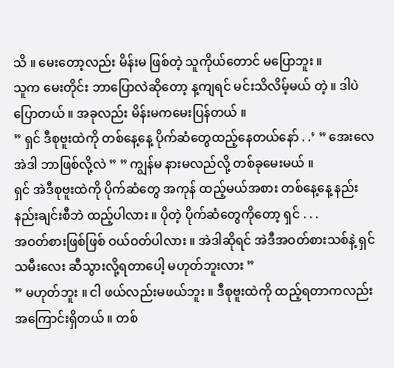သိ ။ မေးတော့လည်း မိန်းမ ဖြစ်တဲ့ သူကိုယ်တောင် မပြောဘူး ။
သူက မေးတိုင်း ဘာပြောလဲဆိုတော့ န့ကျရင် မင်းသိလိမ့်မယ် တဲ့ ။ ဒါပဲ ပြောတယ် ။ အခုလည်း မိန်းမကမေးပြန်တယ် ။
” ရှင် ဒီစုဗူးထဲကို တစ်နေ့နေ့ ပိုက်ဆံတွေထည့်နေတယ်နော် . .’ ” အေးလေ အဲဒါ ဘာဖြစ်လို့လဲ ” ” ကျွန်မ နားမလည်လို့ တစ်ခုမေးမယ် ။
ရှင် အဲဒီစုဗူးထဲကို ပိုက်ဆံတွေ အကုန် ထည့်မယ်အစား တစ်နေ့နေ့ နည်းနည်းချင်းစီဘဲ ထည့်ပါလား ။ ပိုတဲ့ ပိုက်ဆံတွေကိုတော့ ရှင် . . .
အဝတ်စားဖြစ်ဖြစ် ဝယ်ဝတ်ပါလား ။ အဲဒါဆိုရင် အဲဒီအဝတ်စားသစ်နဲ့ ရှင်သမီးလေး ဆီသွားလို့ရတာပေါ့ မဟုတ်ဘူးလား ”
” မဟုတ်ဘူး ။ ငါ ဖယ်လည်းမဖယ်ဘူး ။ ဒီစုဗူးထဲကို ထည့်ရတာကလည်း အကြောင်းရှိတယ် ။ တစ်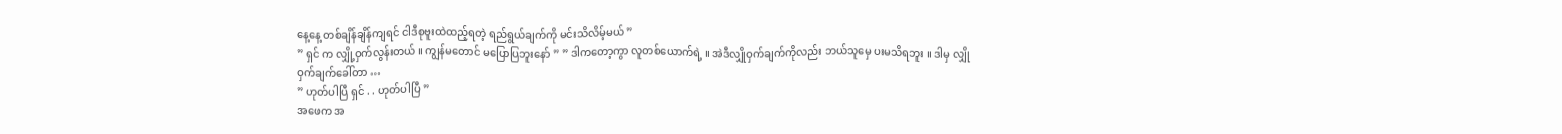နေ့နေ့ တစ်ချိန်ချိန်ကျရင် ငါဒီစုဗူးထဲထည့်ရတဲ့ ရည်ရွယ်ချက်ကို မင်းသိလိမ့်မယ် ”
” ရှင် က လျှို့ဝှက်လွန်းတယ် ။ ကျွန်မတောင် မပြောပြဘူးနော် ” ” ဒါကတော့ကွာ လူတစ်ယောက်ရဲ့ ။ အဲဒီလျှိုဝှက်ချက်ကိုလည်း ဘယ်သူမှေ ပးမသိရဘူး ။ ဒါမှ လျှိုဝှက်ချက်ခေါ်တာ …
” ဟုတ်ပါပြီ ရှင် . . ဟုတ်ပါပြီ ”
အဖေက အ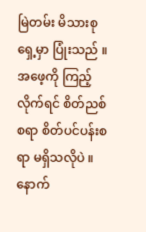မြဲတမ်း မိသားစု ရှေ့မှာ ပြုံးသည် ။ အဖေ့ကို ကြည့်လိုက်ရင် စိတ်ညစ်စရာ စိတ်ပင်ပန်းစရာ မရှိသလိုပဲ ။ နောက်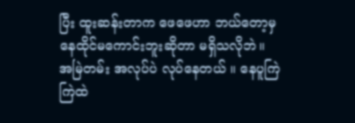ပြီး ထူးဆန်းတာက ဖေဖေဟာ ဘယ်တော့မှ နေထိုင်မကောင်းဘူးဆိုတာ မရှိသလိုဘဲ။
အမြဲတမ်း အလုပ်ပဲ လုပ်နေတယ် ။ နေပူကြဲကြဲထဲ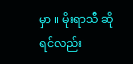မှာ ။ မိုးရာသီ ဆိုရင်လည်း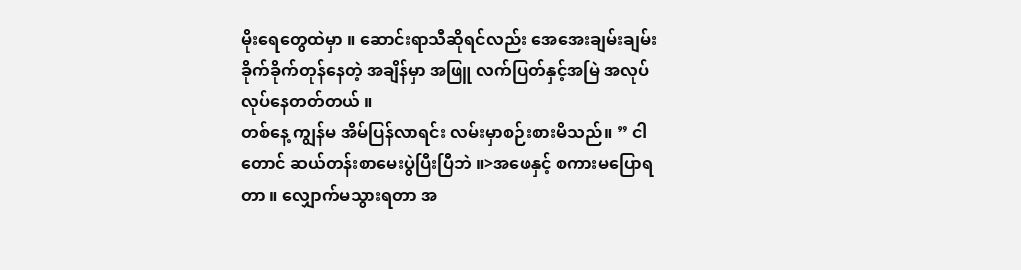မိုးရေတွေထဲမှာ ။ ဆောင်းရာသီဆိုရင်လည်း အေအေးချမ်းချမ်း ခိုက်ခိုက်တုန်နေတဲ့ အချိန်မှာ အဖြူ လက်ပြတ်နှင့်အမြဲ အလုပ်လုပ်နေတတ်တယ် ။
တစ်နေ့ ကျွန်မ အိမ်ပြန်လာရင်း လမ်းမှာစဉ်းစားမိသည်။ ” ငါတောင် ဆယ်တန်းစာမေးပွဲပြီးပြီဘဲ ။>အဖေနှင့် စကားမပြောရတာ ။ လျှောက်မသွားရတာ အ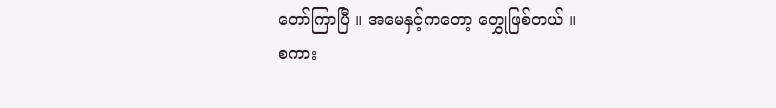တော်ကြာပြီ ။ အမေနှင့်ကတော့ တွှေုဖြစ်တယ် ။
စကား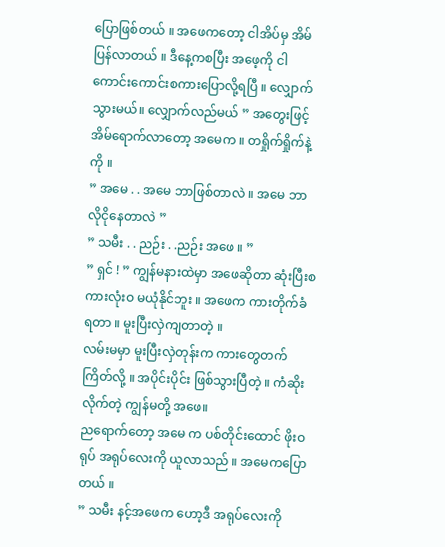ပြောဖြစ်တယ် ။ အဖေကတော့ ငါအိပ်မှ အိမ်ပြန်လာတယ် ။ ဒီနေ့ကစပြီး အဖေ့ကို ငါကောင်းကောင်းစကားပြောလို့ရပြီ ။ လျှောက်သွားမယ်။ လျှောက်လည်မယ် ” အတွေးဖြင့် အိမ်ရောက်လာတော့ အမေက ။ တရှိုက်ရှိုက်နဲ့ကို ။
” အမေ . . အမေ ဘာဖြစ်တာလဲ ။ အမေ ဘာလိုငိုနေတာလဲ ”
” သမီး . . ညဉ်း . .ညဉ်း အဖေ ။ ”
” ရှင် ! ” ကျွန်မနားထဲမှာ အဖေဆိုတာ ဆုံးပြီးစကားလုံးဝ မယုံနိုင်ဘူး ။ အဖေက ကားတိုက်ခံရတာ ။ မူးပြီးလှဲကျတာတဲ့ ။
လမ်းမမှာ မူးပြီးလှဲတုန်းက ကားတွေတက်ကြိတ်လို့ ။ အပိုင်းပိုင်း ဖြစ်သွားပြီတဲ့ ။ ကံဆိုးလိုက်တဲ့ ကျွန်မတို့ အဖေ။
ညရောက်တော့ အမေ က ပစ်တိုင်းထောင် ဖိုးဝရုပ် အရုပ်လေးကို ယူလာသည် ။ အမေကပြောတယ် ။
” သမီး နင့်အဖေက ဟော့ဒီ အရုပ်လေးကို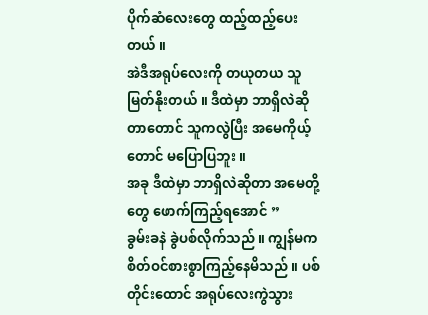ပိုက်ဆံလေးတွေ ထည့်ထည့်ပေးတယ် ။
အဲဒီအရုပ်လေးကို တယုတယ သူမြတ်နိုးတယ် ။ ဒီထဲမှာ ဘာရှိလဲဆိုတာတောင် သူကလွဲပြီး အမေကိုယ့်တောင် မပြောပြဘူး ။
အခု ဒီထဲမှာ ဘာရှိလဲဆိုတာ အမေတို့ တွေ ဖောက်ကြည့်ရအောင် ”
ခွမ်းခနဲ ခွဲပစ်လိုက်သည် ။ ကျွန်မက စိတ်ဝင်စားစွာကြည့်နေမိသည် ။ ပစ်တိုင်းထောင် အရုပ်လေးကွဲသွား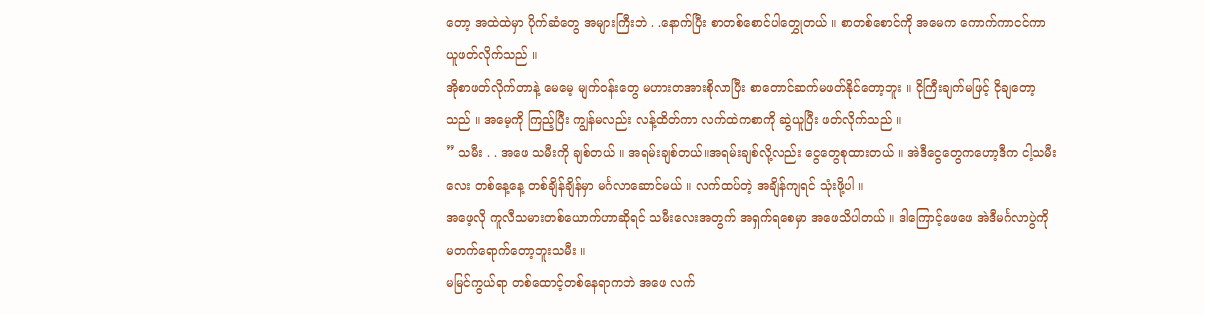တော့ အထဲထဲမှာ ပိုက်ဆံတွေ အများကြီးဘဲ . .နောက်ပြီး စာတစ်စောင်ပါတွှေုတယ် ။ စာတစ်စောင်ကို အမေက ကောက်ကာငင်ကာ ယူဖတ်လိုက်သည် ။
အိုစာဖတ်လိုက်တာနဲ့ မေမေ့ မျက်ဝန်းတွေ မဟားတအားစိုလာပြီး စာတောင်ဆက်မဖတ်နိုင်တော့ဘူး ။ ငိုကြီးချက်မဖြင့် ငိုချတော့သည် ။ အမေ့ကို ကြည့်ပြီး ကျွန်မလည်း လန့်ထိတ်ကာ လက်ထဲကစာကို ဆွဲယူပြီး ဖတ်လိုက်သည် ။
” သမီး . . အဖေ သမီးကို ချစ်တယ် ။ အရမ်းချစ်တယ်။အရမ်းချစ်လို့လည်း ငွေတွေစုထားတယ် ။ အဲဒီငွေတွေကဟော့ဒီက ငါ့သမီးလေး တစ်နေ့နေ့ တစ်ချိန်ချိန်မှာ မင်္ဂလာဆောင်မယ် ။ လက်ထပ်တဲ့ အချိန်ကျရင် သုံးဖို့ပါ ။
အဖေ့လို ကူလီသမားတစ်ယောက်ဟာဆိုရင် သမီးလေးအတွက် အရှက်ရစေမှာ အဖေသိပါတယ် ။ ဒါကြောင့်ဖေဖေ အဲဒီမင်္ဂလာပွဲကို မတက်ရောက်တော့ဘူးသမီး ။
မမြင်ကွယ်ရာ တစ်ထောင့်တစ်နေရာကဘဲ အဖေ လက်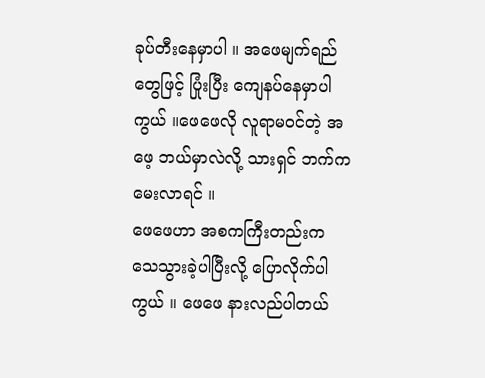ခုပ်တီးနေမှာပါ ။ အဖေမျက်ရည်တွေဖြင့် ပြုံးပြီး ကျေနပ်နေမှာပါကွယ် ။ဖေဖေလို လူရာမဝင်တဲ့ အဖေ့ ဘယ်မှာလဲလို့ သားရှင် ဘက်က မေးလာရင် ။
ဖေဖေဟာ အစကကြီးတည်းက သေသွားခဲ့ပါပြီးလို့ ပြောလိုက်ပါကွယ် ။ ဖေဖေ နားလည်ပါတယ်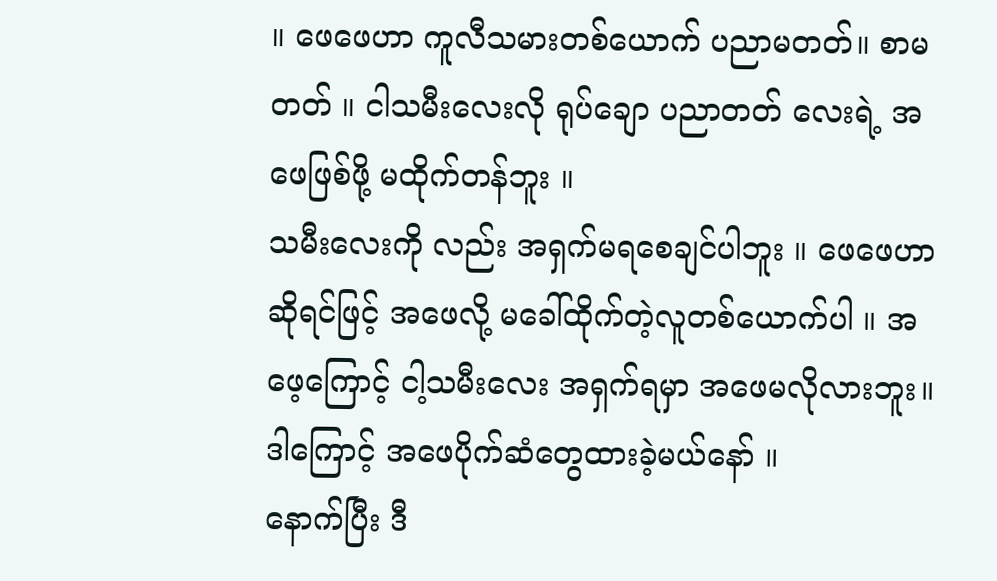။ ဖေဖေဟာ ကူလီသမားတစ်ယောက် ပညာမတတ်။ စာမတတ် ။ ငါသမီးလေးလို ရုပ်ချော ပညာတတ် လေးရဲ့ အဖေဖြစ်ဖို့ မထိုက်တန်ဘူး ။
သမီးလေးကို လည်း အရှက်မရစေချင်ပါဘူး ။ ဖေဖေဟာဆိုရင်ဖြင့် အဖေလို့ မခေါ်ထိုက်တဲ့လူတစ်ယောက်ပါ ။ အဖေ့ကြောင့် ငါ့သမီးလေး အရှက်ရမှာ အဖေမလိုလားဘူး။ ဒါကြောင့် အဖေပိုက်ဆံတွေထားခဲ့မယ်နော် ။
နောက်ပြီး ဒီ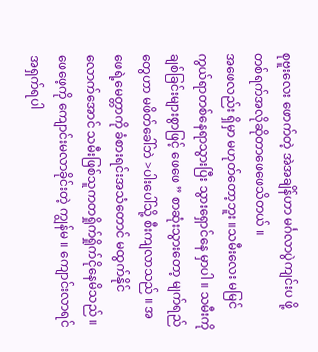စုဗူးလေး ဖောက်တဲ့ အဲအချိန်ဟာ မင်္ဂလာပွဲကျင်းပ ဖို့ တစ်ရက်အလိုဆိုတာဖေဖေသိတယ် ။
အဖေလည်း ရှိမှာ မဟုတ်တော့ဘူး ။သမီးလေး မမြင်ကွယ်ရာတစ်နေရာသွားပြီး သွားရှောင်နေ မှာပါ ။ သမီးကို ချစ်ခြင်းများစွာဖြင့် ဖေဖေ ” စာဆုံးသွားတော့ မျက်ရည်တွေဟာ မဖိတ်ခေါ်ဘဲ >ပါးပေါ်သို့ စီးကျလာသည် ။ အဖေရဲ့မေတ္တာကို ခံစားရင်းအသံတောင် မထွက်နိုင်လောက်အောင် သမီးဖြစ်သူကတရှိုက်ရှိုက်ငိုနေမိသည် ။
ဖေဖေ့ကို ကျောင်းမလာခိုင်းတဲ့ ကျွန်မ ။ ကျောင်းလာရင်အရှက်ရပါ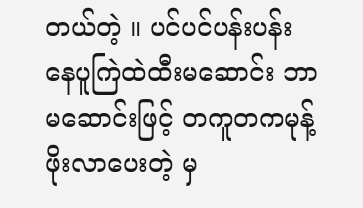တယ်တဲ့ ။ ပင်ပင်ပန်းပန်း နေပူကြဲထဲထီးမဆောင်း ဘာမဆောင်းဖြင့် တကူတကမုန့်ဖိုးလာပေးတဲ့ မှ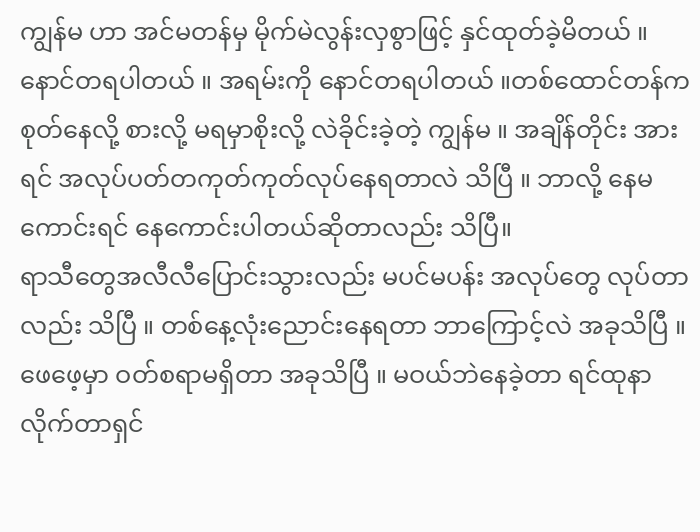ကျွန်မ ဟာ အင်မတန်မှ မိုက်မဲလွန်းလှစွာဖြင့် နှင်ထုတ်ခဲ့မိတယ် ။
နောင်တရပါတယ် ။ အရမ်းကို နောင်တရပါတယ် ။တစ်ထောင်တန်က စုတ်နေလို့ စားလို့ မရမှာစိုးလို့ လဲခိုင်းခဲ့တဲ့ ကျွန်မ ။ အချိန်တိုင်း အားရင် အလုပ်ပတ်တကုတ်ကုတ်လုပ်နေရတာလဲ သိပြီ ။ ဘာလို့ နေမကောင်းရင် နေကောင်းပါတယ်ဆိုတာလည်း သိပြီ။
ရာသီတွေအလီလီပြောင်းသွားလည်း မပင်မပန်း အလုပ်တွေ လုပ်တာလည်း သိပြီ ။ တစ်နေ့လုံးညောင်းနေရတာ ဘာကြောင့်လဲ အခုသိပြီ ။ ဖေဖေ့မှာ ဝတ်စရာမရှိတာ အခုသိပြီ ။ မဝယ်ဘဲနေခဲ့တာ ရင်ထုနာလိုက်တာရှင်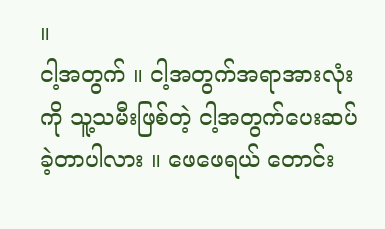။
ငါ့အတွက် ။ ငါ့အတွက်အရာအားလုံးကို သူ့သမီးဖြစ်တဲ့ ငါ့အတွက်ပေးဆပ်ခဲ့တာပါလား ။ ဖေဖေရယ် တောင်း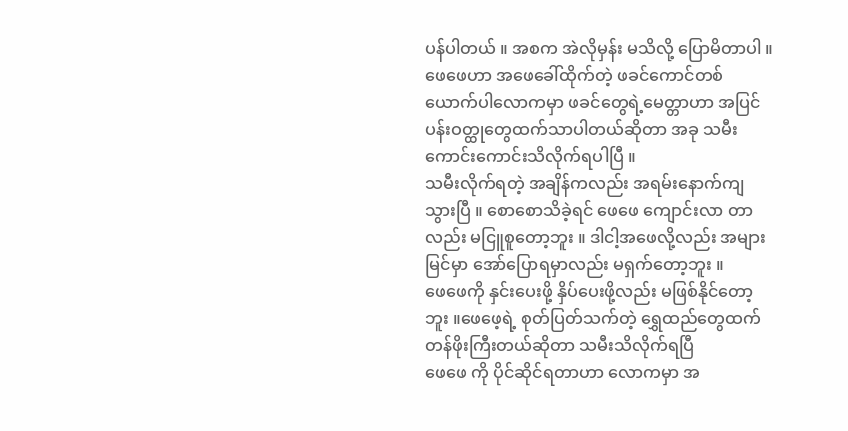ပန်ပါတယ် ။ အစက အဲလိုမှန်း မသိလို့ ပြောမိတာပါ ။
ဖေဖေဟာ အဖေခေါ်ထိုက်တဲ့ ဖခင်ကောင်တစ်ယောက်ပါလောကမှာ ဖခင်တွေရဲ့မေတ္တာဟာ အပြင်ပန်းဝတ္ထုတွေထက်သာပါတယ်ဆိုတာ အခု သမီးကောင်းကောင်းသိလိုက်ရပါပြီ ။
သမီးလိုက်ရတဲ့ အချိန်ကလည်း အရမ်းနောက်ကျသွားပြီ ။ စောစောသိခဲ့ရင် ဖေဖေ ကျောင်းလာ တာလည်း မငြူစူတော့ဘူး ။ ဒါငါ့အဖေလို့လည်း အများမြင်မှာ အော်ပြောရမှာလည်း မရှက်တော့ဘူး ။
ဖေဖေကို နှင်းပေးဖို့ နှိပ်ပေးဖို့လည်း မဖြစ်နိုင်တော့ဘူး ။ဖေဖေ့ရဲ့ စုတ်ပြတ်သက်တဲ့ ရွှေထည်တွေထက် တန်ဖိုးကြီးတယ်ဆိုတာ သမီးသိလိုက်ရပြီ
ဖေဖေ ကို ပိုင်ဆိုင်ရတာဟာ လောကမှာ အ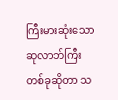ကြီးမားဆုံးသော ဆုလာဘ်ကြီးတစ်ခုဆိုတာ သ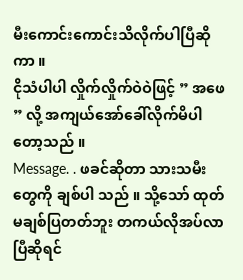မီးကောင်းကောင်းသိလိုက်ပါပြီဆိုကာ ။
ငိုသံပါပါ လှိုက်လှိုက်ဝဲဝဲဖြင့် ” အဖေ ” လို့ အကျယ်အော်ခေါ်လိုက်မိပါတော့သည် ။
Message. . ဖခင်ဆိုတာ သားသမီးတွေကို ချစ်ပါ သည် ။ သို့သော် ထုတ်မချစ်ပြတတ်ဘူး တကယ်လိုအပ်လာပြီဆိုရင်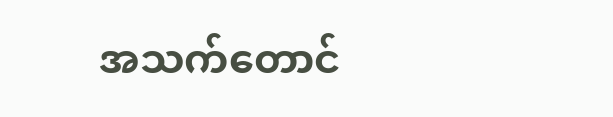အသက်တောင်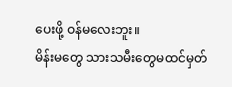ပေးဖို့ ဝန်မလေးဘူး။
မိန်းမတွေ သားသမီးတွေမထင်မှတ်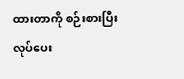ထားတာကို စဉ်းစားပြီး လုပ်ပေး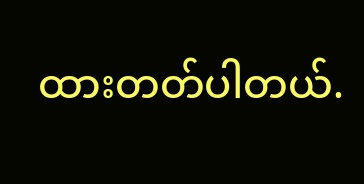ထားတတ်ပါတယ်.